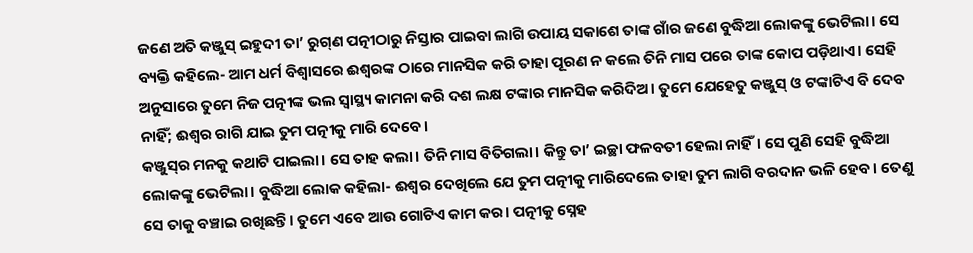ଜଣେ ଅତି କଞ୍ଜୁସ୍‌ ଇହୁଦୀ ତା’ ରୁଗ୍‌ଣ ପତ୍ନୀଠାରୁ ନିସ୍ତାର ପାଇବା ଲାଗି ଉପାୟ ସକାଶେ ତାଙ୍କ ଗାଁର ଜଣେ ବୁଦ୍ଧିଆ ଲୋକଙ୍କୁ ଭେଟିଲା। ସେ ବ୍ୟକ୍ତି କହିଲେ- ଆମ ଧର୍ମ ବିଶ୍ବାସରେ ଈଶ୍ବରଙ୍କ ଠାରେ ମାନସିକ କରି ତାହା ପୂରଣ ନ କଲେ ତିନି ମାସ ପରେ ତାଙ୍କ କୋପ ପଡ଼ିଥାଏ। ସେହି ଅନୁସାରେ ତୁମେ ନିଜ ପତ୍ନୀଙ୍କ ଭଲ ସ୍ବାସ୍ଥ୍ୟ କାମନା କରି ଦଶ ଲକ୍ଷ ଟଙ୍କାର ମାନସିକ କରିଦିଅ। ତୁମେ ଯେହେତୁ କଞ୍ଜୁସ୍‌ ଓ ଟଙ୍କାଟିଏ ବି ଦେବ ନାହିଁ; ଈଶ୍ବର ରାଗି ଯାଇ ତୁମ ପତ୍ନୀକୁ ମାରି ଦେବେ।
କଞ୍ଜୁସ୍‌ର ମନକୁ କଥାଟି ପାଇଲା। ସେ ତାହ କଲା। ତିନି ମାସ ବିତିଗଲା। କିନ୍ତୁ ତା’ ଇଚ୍ଛା ଫଳବତୀ ହେଲା ନାହିଁ। ସେ ପୁଣି ସେହି ବୁଦ୍ଧିଆ ଲୋକଙ୍କୁ ଭେଟିଲା। ବୁଦ୍ଧିଆ ଲୋକ କହିଲା- ଈଶ୍ବର ଦେଖିଲେ ଯେ ତୁମ ପତ୍ନୀକୁ ମାରିଦେଲେ ତାହା ତୁମ ଲାଗି ବରଦାନ ଭଳି ହେବ। ତେଣୁ ସେ ତାକୁ ବଞ୍ଚାଇ ରଖିଛନ୍ତି। ତୁମେ ଏବେ ଆଉ ଗୋଟିଏ କାମ କର। ପତ୍ନୀକୁ ସ୍ନେହ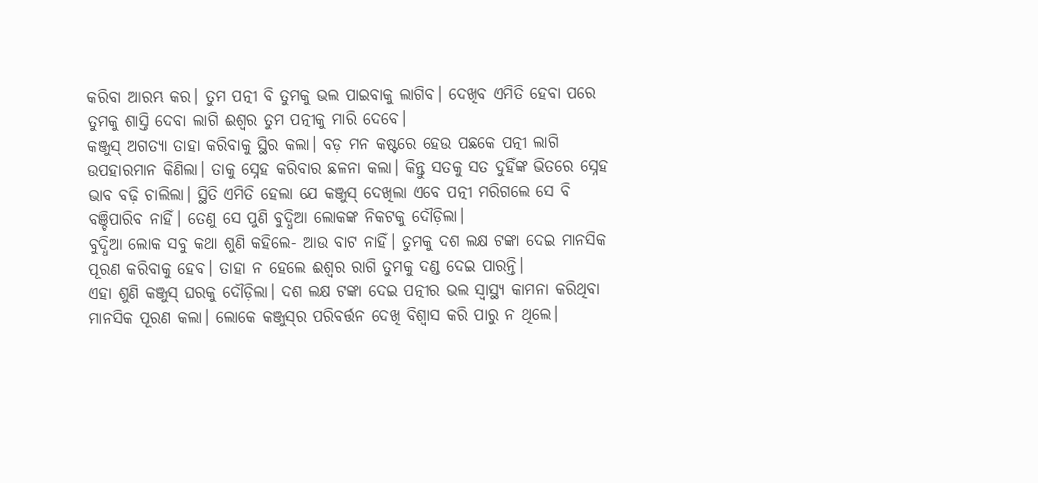କରିବା ଆରମ୍ଭ କର। ‌ତୁମ ପତ୍ନୀ ବି ତୁମକୁ ଭଲ ପାଇବାକୁ ଲାଗିବ। ଦେଖିବ ଏମିତି ହେବା ପରେ ତୁମକୁ ଶାସ୍ତି ଦେବା ଲାଗି ଈଶ୍ବର ତୁମ ପତ୍ନୀକୁ ମାରି ଦେବେ।
କଞ୍ଜୁସ୍‌ ଅଗତ୍ୟା ତାହା କରିବାକୁ ସ୍ଥିର କଲା। ବଡ଼ ମନ କଷ୍ଟରେ ହେଉ ପଛକେ ପତ୍ନୀ ଲାଗି ଉପହାରମାନ କିଣିଲା। ତାକୁ ସ୍ନେହ କରିବାର ଛଳନା କଲା। କିନ୍ତୁ ସତକୁ ସତ ଦୁହିଁଙ୍କ ଭିତରେ ସ୍ନେହ ଭାବ ବଢ଼ି ଚାଲିଲା। ସ୍ଥିତି ଏମିତି ହେଲା ଯେ କଞ୍ଜୁସ୍‌ ଦେଖିଲା ଏବେ ପତ୍ନୀ ମରିଗଲେ ସେ ବି ବଞ୍ଚିପାରିବ ନାହିଁ। ତେଣୁ ସେ ପୁଣି ବୁଦ୍ଧିଆ ଲୋକଙ୍କ ନିକଟକୁ ଦୌଡ଼ିଲା।
ବୁଦ୍ଧିଆ ଲୋକ ସବୁ କଥା ଶୁଣି କହିଲେ- ଆଉ ବାଟ ନାହିଁ। ତୁମକୁ ଦଶ ଲକ୍ଷ ଟଙ୍କା ଦେଇ ମାନସିକ ପୂରଣ କରିବାକୁ ହେବ। ତାହା ନ ହେଲେ ଈଶ୍ବର ରାଗି ତୁମକୁ ଦଣ୍ଡ ଦେଇ ପାରନ୍ତି।
ଏହା ଶୁଣି କଞ୍ଜୁସ୍‌ ଘରକୁ ଦୌଡ଼ିଲା। ଦଶ ଲକ୍ଷ ଟଙ୍କା ଦେଇ ପତ୍ନୀର ଭଲ ସ୍ବାସ୍ଥ୍ୟ କାମନା କରିଥିବା ମାନସିକ ପୂରଣ କଲା। ଲୋକେ କଞ୍ଜୁସ୍‌ର ପରିବର୍ତ୍ତନ ଦେଖି‌ ବିଶ୍ବାସ କରି ପାରୁ ନ ଥିଲେ।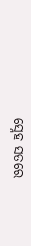ସ୍ନେହ ସତରେ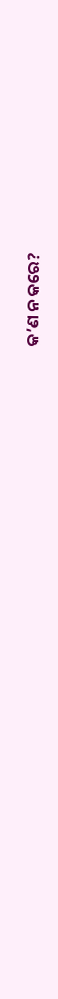କ’ଣ ନ କରେ?